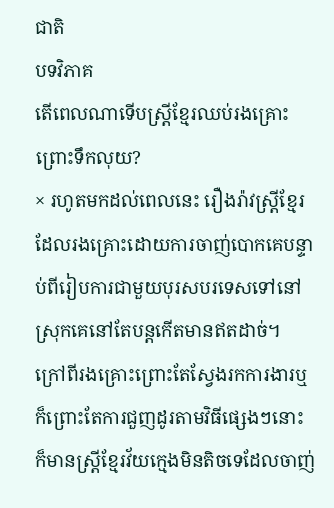ជាតិ
បទវិភាគ
តើពេលណាទើបស្ត្រីខ្មែរឈប់រងគ្រោះព្រោះទឹកលុយ?
× រហូតមកដល់ពេលនេះ រឿងរ៉ាវស្ត្រីខ្មែរដែលរងគ្រោះដោយការចាញ់បោកគេបន្ទាប់ពីរៀបការជាមួយបុរសបរទេសទៅនៅស្រុកគេនៅតែបន្តកើតមានឥតដាច់។ ក្រៅពីរងគ្រោះព្រោះតែស្វែងរកការងារឬក៏ព្រោះតែការជួញដូរតាមវិធីផ្សេងៗនោះ ក៏មានស្ត្រីខ្មែរវ័យក្មេងមិនតិចទេដែលចាញ់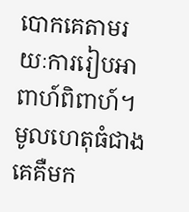បោកគេតាមរយៈការរៀបអាពាហ៍ពិពាហ៍។ មូលហេតុធំជាងគេគឺមក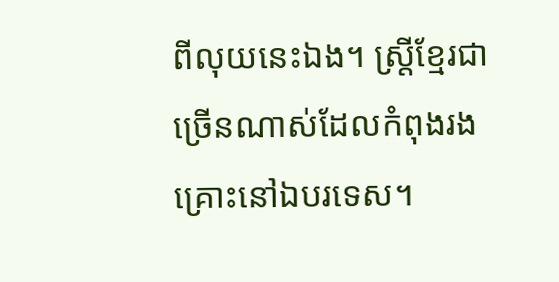ពីលុយនេះឯង។ ស្ត្រីខ្មែរជាច្រើនណាស់ដែលកំពុងរងគ្រោះនៅឯបរទេស។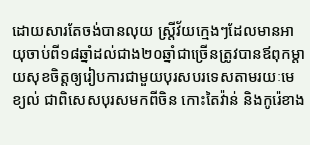ដោយសារតែចង់បានលុយ ស្ត្រីវ័យក្មេងៗដែលមានអាយុចាប់ពី១៨ឆ្នាំដល់ជាង២០ឆ្នាំជាច្រើនត្រូវបានឪពុកម្តាយសុខចិត្តឲ្យរៀបការជាមួយបុរសបរទេសតាមរយៈមេខ្យល់ ជាពិសេសបុរសមកពីចិន កោះតៃវ៉ាន់ និងកូរ៉េខាង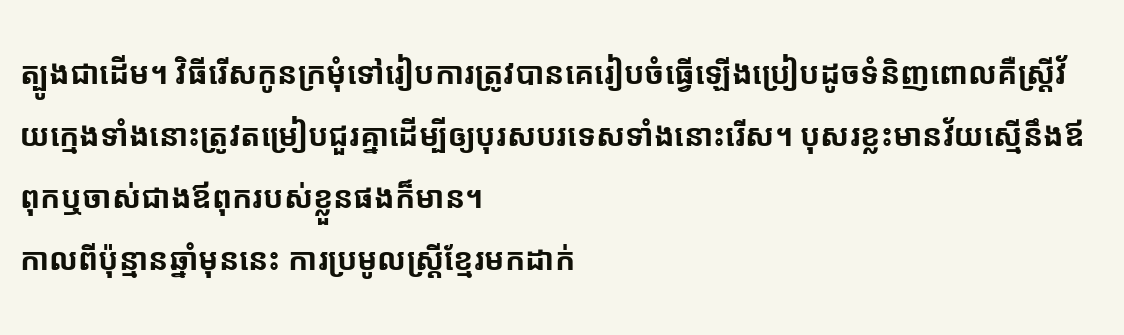ត្បូងជាដើម។ វិធីរើសកូនក្រមុំទៅរៀបការត្រូវបានគេរៀបចំធ្វើឡើងប្រៀបដូចទំនិញពោលគឺស្ត្រីវ័យក្មេងទាំងនោះត្រូវតម្រៀបជួរគ្នាដើម្បីឲ្យបុរសបរទេសទាំងនោះរើស។ បុសរខ្លះមានវ័យស្មើនឹងឪពុកឬចាស់ជាងឪពុករបស់ខ្លួនផងក៏មាន។
កាលពីប៉ុន្មានឆ្នាំមុននេះ ការប្រមូលស្ត្រីខ្មែរមកដាក់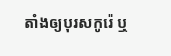តាំងឲ្យបុរសកូរ៉េ ឬ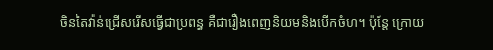ចិនតៃវ៉ាន់ជ្រើសរើសធ្វើជាប្រពន្ធ គឺជារឿងពេញនិយមនិងបើកចំហ។ ប៉ុន្តែ ក្រោយ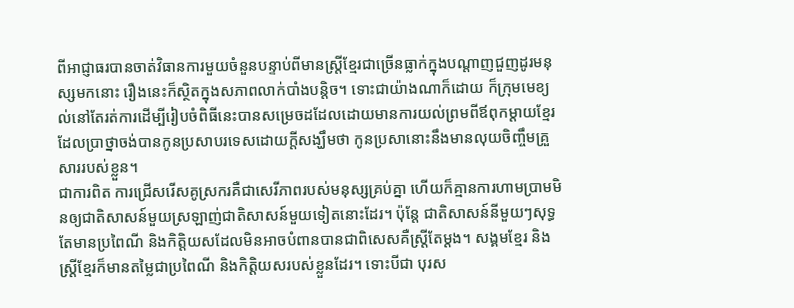ពីអាជ្ញាធរបានចាត់វិធានការមួយចំនួនបន្ទាប់ពីមានស្ត្រីខ្មែរជាច្រើនធ្លាក់ក្នុងបណ្តាញជួញដូរមនុស្សមកនោះ រឿងនេះក៏ស្ថិតក្នុងសភាពលាក់បាំងបន្តិច។ ទោះជាយ៉ាងណាក៏ដោយ ក៏ក្រុមមេខ្យល់នៅតែរត់ការដើម្បីរៀបចំពិធីនេះបានសម្រេចដដែលដោយមានការយល់ព្រមពីឪពុកម្តាយខ្មែរដែលប្រាថ្នាចង់បានកូនប្រសាបរទេសដោយក្តីសង្ឃឹមថា កូនប្រសានោះនឹងមានលុយចិញ្ចឹមគ្រួសាររបស់ខ្លួន។
ជាការពិត ការជ្រើសរើសគូស្រករគឺជាសេរីភាពរបស់មនុស្សគ្រប់គ្នា ហើយក៏គ្មានការហាមប្រាមមិនឲ្យជាតិសាសន៍មួយស្រឡាញ់ជាតិសាសន៍មួយទៀតនោះដែរ។ ប៉ុន្តែ ជាតិសាសន៍នីមួយៗសុទ្ធតែមានប្រពៃណី និងកិត្តិយសដែលមិនអាចបំពានបានជាពិសេសគឺស្ត្រីតែម្តង។ សង្គមខ្មែរ និងស្ត្រីខ្មែរក៏មានតម្លៃជាប្រពៃណី និងកិត្តិយសរបស់ខ្លួនដែរ។ ទោះបីជា បុរស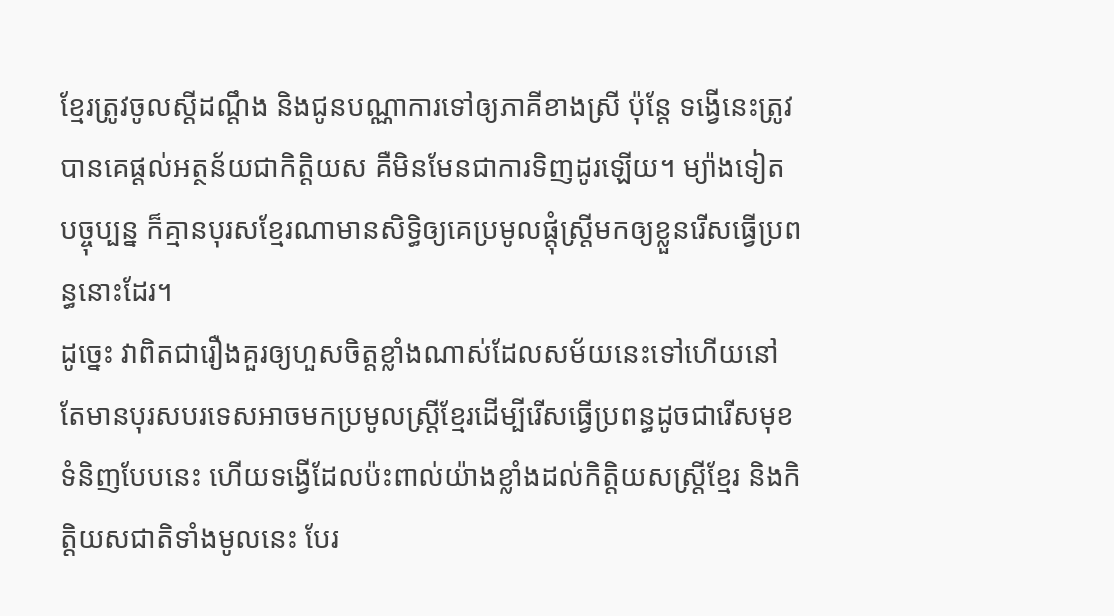ខ្មែរត្រូវចូលស្តីដណ្តឹង និងជូនបណ្ណាការទៅឲ្យភាគីខាងស្រី ប៉ុន្តែ ទង្វើនេះត្រូវបានគេផ្តល់អត្ថន័យជាកិត្តិយស គឺមិនមែនជាការទិញដូរឡើយ។ ម្យ៉ាងទៀត បច្ចុប្បន្ន ក៏គ្មានបុរសខ្មែរណាមានសិទ្ធិឲ្យគេប្រមូលផ្តុំស្ត្រីមកឲ្យខ្លួនរើសធ្វើប្រពន្ធនោះដែរ។
ដូច្នេះ វាពិតជារឿងគួរឲ្យហួសចិត្តខ្លាំងណាស់ដែលសម័យនេះទៅហើយនៅតែមានបុរសបរទេសអាចមកប្រមូលស្ត្រីខ្មែរដើម្បីរើសធ្វើប្រពន្ធដូចជារើសមុខទំនិញបែបនេះ ហើយទង្វើដែលប៉ះពាល់យ៉ាងខ្លាំងដល់កិត្តិយសស្ត្រីខ្មែរ និងកិត្តិយសជាតិទាំងមូលនេះ បែរ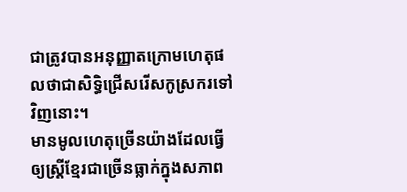ជាត្រូវបានអនុញ្ញាតក្រោមហេតុផលថាជាសិទ្ធិជ្រើសរើសកូស្រករទៅវិញនោះ។
មានមូលហេតុច្រើនយ៉ាងដែលធ្វើឲ្យស្ត្រីខ្មែរជាច្រើនធ្លាក់ក្នុងសភាព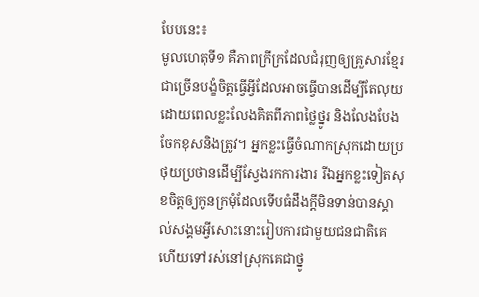បែបនេះ៖
មូលហេតុទី១ គឺភាពក្រីក្រដែលជំរុញឲ្យគ្រួសារខ្មែរជាច្រើនបង្ខំចិត្តធ្វើអ្វីដែលអាចធ្វើបានដើម្បីតែលុយដោយពេលខ្លះលែងគិតពីភាពថ្លៃថ្នូរ និងលែងបែងចែកខុសនិងត្រូវ។ អ្នកខ្លះធ្វើចំណាកស្រុកដោយប្រថុយប្រថានដើម្បីស្វែងរកការងារ រីឯអ្នកខ្លះទៀតសុខចិត្តឲ្យកូនក្រមុំដែលទើបធំដឹងក្តីមិនទាន់បានស្គាល់សង្គមអ្វីសោះនោះរៀបការជាមួយជនជាតិគេហើយទៅរស់នៅស្រុកគេជាថ្នូ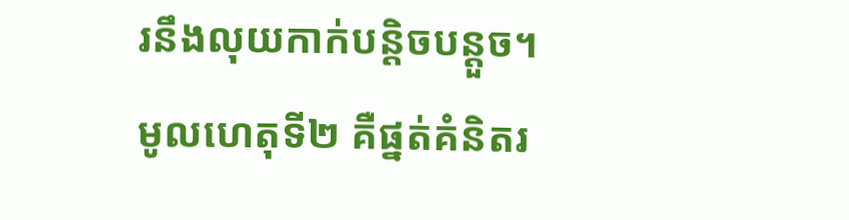រនឹងលុយកាក់បន្តិចបន្តួច។
មូលហេតុទី២ គឺផ្នត់គំនិតរ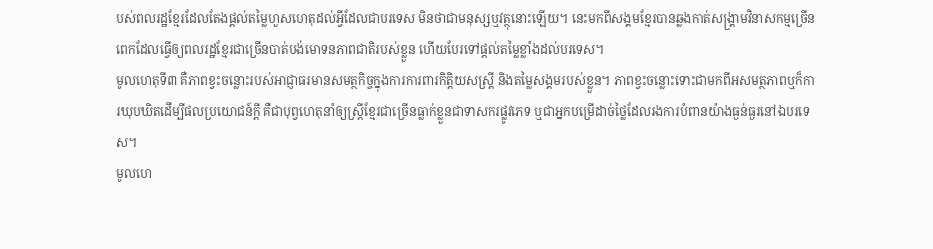បស់ពលរដ្ឋខ្មែរដែលតែងផ្តល់តម្លៃហួសហេតុដល់អ្វីដែលជាបរទេស មិនថាជាមនុស្សឬវត្ថុនោះឡើយ។ នេះមកពីសង្គមខ្មែរបានឆ្លងកាត់សង្គ្រាមវិនាសកម្មច្រើនពេកដែលធ្វើឲ្យពលរដ្ឋខ្មែរជាច្រើនបាត់បង់មោទនភាពជាតិរបស់ខ្លួន ហើយបែរទៅផ្តល់តម្លៃខ្លាំងដល់បរទេស។
មូលហេតុទី៣ គឺភាពខ្វះចន្លោះរបស់អាជ្ញាធរមានសមត្ថកិច្ចក្នុងការការពារកិត្តិយសស្ត្រី និងតម្លៃសង្គមរបស់ខ្លួន។ ភាពខ្វះចន្លោះទោះជាមកពីអសមត្ថភាពឬក៏ការឃុបឃិតដើម្បីផលប្រយោជន៍ក្តី គឺជាបុព្វហេតុនាំឲ្យស្ត្រីខ្មែរជាច្រើនធ្លាក់ខ្លួនជាទាសករផ្លូវភេទ ឬជាអ្នកបម្រើដាច់ថ្លៃដែលរងការបំពានយ៉ាងធ្ងន់ធ្ងរនៅឯបរទេស។
មូលហេ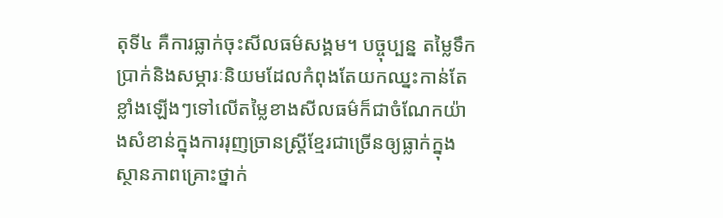តុទី៤ គឺការធ្លាក់ចុះសីលធម៌សង្គម។ បច្ចុប្បន្ន តម្លៃទឹកប្រាក់និងសម្ភារៈនិយមដែលកំពុងតែយកឈ្នះកាន់តែខ្លាំងឡើងៗទៅលើតម្លៃខាងសីលធម៌ក៏ជាចំណែកយ៉ាងសំខាន់ក្នុងការរុញច្រានស្ត្រីខ្មែរជាច្រើនឲ្យធ្លាក់ក្នុងស្ថានភាពគ្រោះថ្នាក់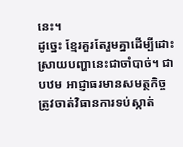នេះ។
ដូច្នេះ ខ្មែរគួរតែរួមគ្នាដើម្បីដោះស្រាយបញ្ហានេះជាចាំបាច់។ ជាបឋម អាជ្ញាធរមានសមត្ថកិច្ចត្រូវចាត់វិធានការទប់ស្កាត់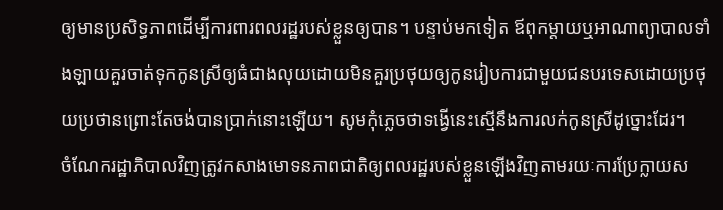ឲ្យមានប្រសិទ្ធភាពដើម្បីការពារពលរដ្ឋរបស់ខ្លួនឲ្យបាន។ បន្ទាប់មកទៀត ឪពុកម្តាយឬអាណាព្យាបាលទាំងឡាយគួរចាត់ទុកកូនស្រីឲ្យធំជាងលុយដោយមិនគួរប្រថុយឲ្យកូនរៀបការជាមួយជនបរទេសដោយប្រថុយប្រថានព្រោះតែចង់បានប្រាក់នោះឡើយ។ សូមកុំភ្លេចថាទង្វើនេះស្មើនឹងការលក់កូនស្រីដូច្នោះដែរ។
ចំណែករដ្ឋាភិបាលវិញត្រូវកសាងមោទនភាពជាតិឲ្យពលរដ្ឋរបស់ខ្លួនឡើងវិញតាមរយៈការប្រែក្លាយស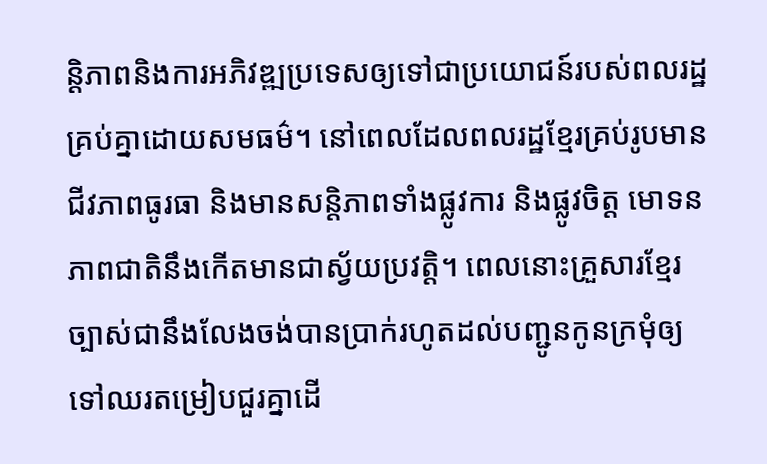ន្តិភាពនិងការអភិវឌ្ឍប្រទេសឲ្យទៅជាប្រយោជន៍របស់ពលរដ្ឋគ្រប់គ្នាដោយសមធម៌។ នៅពេលដែលពលរដ្ឋខ្មែរគ្រប់រូបមានជីវភាពធូរធា និងមានសន្តិភាពទាំងផ្លូវការ និងផ្លូវចិត្ត មោទនភាពជាតិនឹងកើតមានជាស្វ័យប្រវត្តិ។ ពេលនោះគ្រួសារខ្មែរច្បាស់ជានឹងលែងចង់បានប្រាក់រហូតដល់បញ្ជូនកូនក្រមុំឲ្យទៅឈរតម្រៀបជួរគ្នាដើ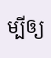ម្បីឲ្យ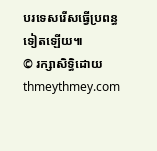បរទេសរើសធ្វើប្រពន្ធទៀតឡើយ៕
© រក្សាសិទ្ធិដោយ thmeythmey.com